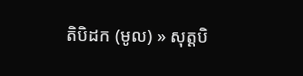តិបិដក (មូល) » សុត្តបិ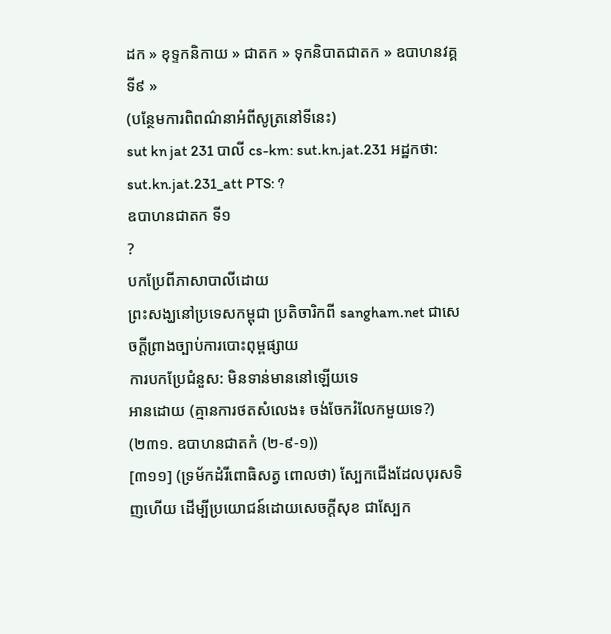ដក » ខុទ្ទកនិកាយ » ជាតក » ទុកនិបាតជាតក » ឧបាហនវគ្គ ទី៩ »
(បន្ថែមការពិពណ៌នាអំពីសូត្រនៅទីនេះ)
sut kn jat 231 បាលី cs-km: sut.kn.jat.231 អដ្ឋកថា: sut.kn.jat.231_att PTS: ?
ឧបាហនជាតក ទី១
?
បកប្រែពីភាសាបាលីដោយ
ព្រះសង្ឃនៅប្រទេសកម្ពុជា ប្រតិចារិកពី sangham.net ជាសេចក្តីព្រាងច្បាប់ការបោះពុម្ពផ្សាយ
ការបកប្រែជំនួស: មិនទាន់មាននៅឡើយទេ
អានដោយ (គ្មានការថតសំលេង៖ ចង់ចែករំលែកមួយទេ?)
(២៣១. ឧបាហនជាតកំ (២-៩-១))
[៣១១] (ទ្រម័កដំរីពោធិសត្វ ពោលថា) ស្បែកជើងដែលបុរសទិញហើយ ដើម្បីប្រយោជន៍ដោយសេចក្ដីសុខ ជាស្បែក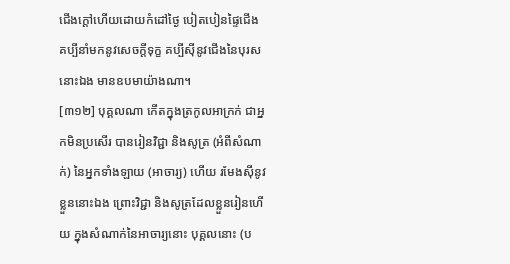ជើងក្ដៅហើយដោយកំដៅថ្ងៃ បៀតបៀនផ្ទៃជើង គប្បីនាំមកនូវសេចក្ដីទុក្ខ គប្បីស៊ីនូវជើងនៃបុរសនោះឯង មានឧបមាយ៉ាងណា។
[៣១២] បុគ្គលណា កើតក្នុងត្រកូលអាក្រក់ ជាអ្នកមិនប្រសើរ បានរៀនវិជ្ជា និងសូត្រ (អំពីសំណាក់) នៃអ្នកទាំងឡាយ (អាចារ្យ) ហើយ រមែងស៊ីនូវខ្លួននោះឯង ព្រោះវិជ្ជា និងសូត្រដែលខ្លួនរៀនហើយ ក្នុងសំណាក់នៃអាចារ្យនោះ បុគ្គលនោះ (ប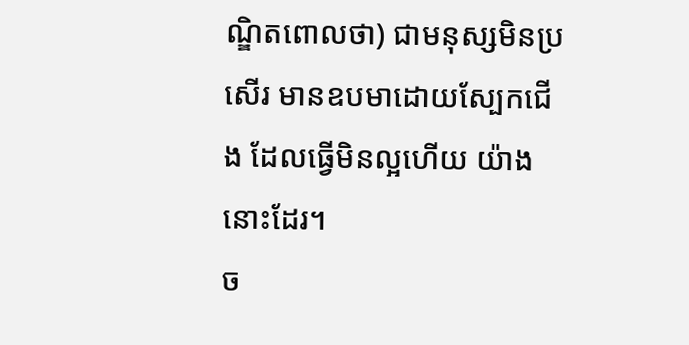ណ្ឌិតពោលថា) ជាមនុស្សមិនប្រសើរ មានឧបមាដោយស្បែកជើង ដែលធ្វើមិនល្អហើយ យ៉ាងនោះដែរ។
ច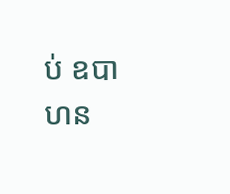ប់ ឧបាហន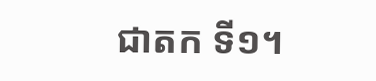ជាតក ទី១។